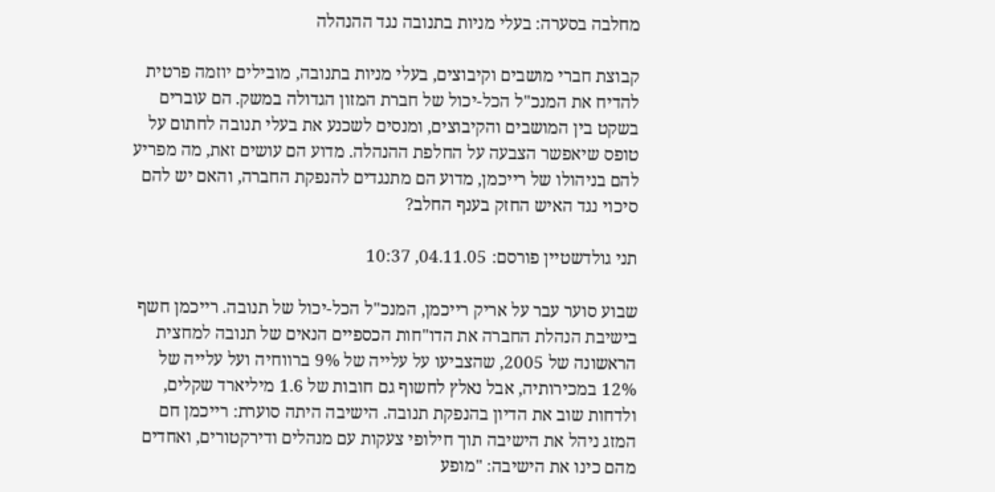מחלבה בסערה: בעלי מניות בתנובה נגד ההנהלה

קבוצת חברי מושבים וקיבוצים, בעלי מניות בתנובה, מובילים יוזמה פרטית להדיח את המנכ"ל הכל-יכול של חברת המזון הגדולה במשק. הם עוברים בשקט בין המושבים והקיבוצים, ומנסים לשכנע את בעלי תנובה לחתום על טופס שיאפשר הצבעה על החלפת ההנהלה. מדוע הם עושים זאת, מה מפריע להם בניהולו של רייכמן, מדוע הם מתנגדים להנפקת החברה, והאם יש להם סיכוי נגד האיש החזק בענף החלב?

תני גולדשטיין פורסם: 04.11.05, 10:37

שבוע סוער עבר על אריק רייכמן, המנכ"ל הכל-יכול של תנובה. רייכמן חשף בישיבת הנהלת החברה את הדו"חות הכספיים הנאים של תנובה למחצית הראשונה של 2005, שהצביעו על עלייה של 9% ברווחיה ועל עלייה של 12% במכירותיה, אבל נאלץ לחשוף גם חובות של 1.6 מיליארד שקלים, ולדחות שוב את הדיון בהנפקת תנובה. הישיבה היתה סוערת: רייכמן חם המזג ניהל את הישיבה תוך חילופי צעקות עם מנהלים ודירקטורים, ואחדים מהם כינו את הישיבה: "מופע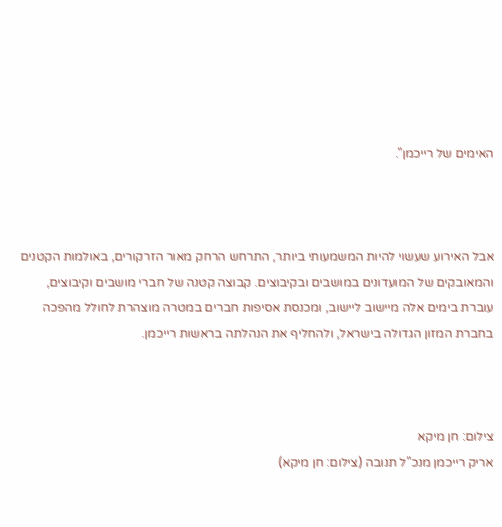האימים של רייכמן".



אבל האירוע שעשוי להיות המשמעותי ביותר, התרחש הרחק מאור הזרקורים, באולמות הקטנים והמאובקים של המועדונים במושבים ובקיבוצים. קבוצה קטנה של חברי מושבים וקיבוצים, עוברת בימים אלה מיישוב ליישוב, ומכנסת אסיפות חברים במטרה מוצהרת לחולל מהפכה בחברת המזון הגדולה בישראל, ולהחליף את הנהלתה בראשות רייכמן.



צילום: חן מיקא
אריק רייכמן מנכ"ל תנובה (צילום: חן מיקא)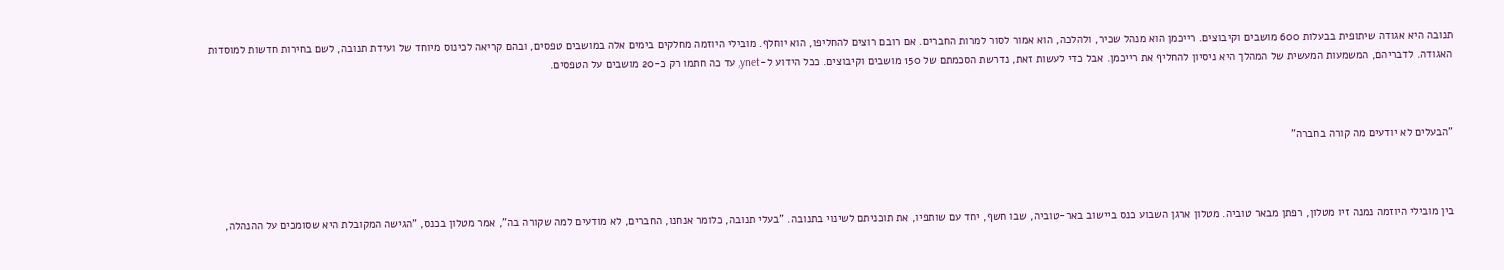תנובה היא אגודה שיתופית בבעלות 600 מושבים וקיבוצים. רייכמן הוא מנהל שכיר, ולהלכה, הוא אמור לסור למרות החברים. אם רובם רוצים להחליפו, הוא יוחלף. מובילי היוזמה מחלקים בימים אלה במושבים טפסים, ובהם קריאה לכינוס מיוחד של ועידת תנובה, לשם בחירות חדשות למוסדות האגודה. לדבריהם, המשמעות המעשית של המהלך היא ניסיון להחליף את רייכמן. אבל כדי לעשות זאת, נדרשת הסכמתם של 150 מושבים וקיבוצים. ככל הידוע ל-ynet, עד כה חתמו רק כ-20 מושבים על הטפסים.



"הבעלים לא יודעים מה קורה בחברה"



בין מובילי היוזמה נמנה זיו מטלון, רפתן מבאר טוביה. מטלון ארגן השבוע כנס ביישוב באר-טוביה, שבו חשף, יחד עם שותפיו, את תוכניתם לשינוי בתנובה. "בעלי תנובה, כלומר אנחנו, החברים, לא מודעים למה שקורה בה", אמר מטלון בכנס, "הגישה המקובלת היא שסומכים על ההנהלה,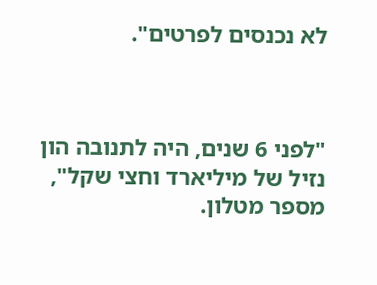לא נכנסים לפרטים".



"לפני 6 שנים, היה לתנובה הון נזיל של מיליארד וחצי שקל", מספר מטלון.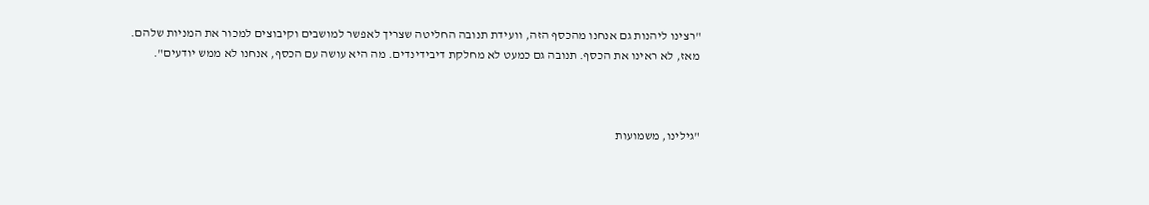"רצינו ליהנות גם אנחנו מהכסף הזה, וועידת תנובה החליטה שצריך לאפשר למושבים וקיבוצים למכור את המניות שלהם. מאז, לא ראינו את הכסף. תנובה גם כמעט לא מחלקת דיבידינדים. מה היא עושה עם הכסף, אנחנו לא ממש יודעים".



"גילינו, משמועות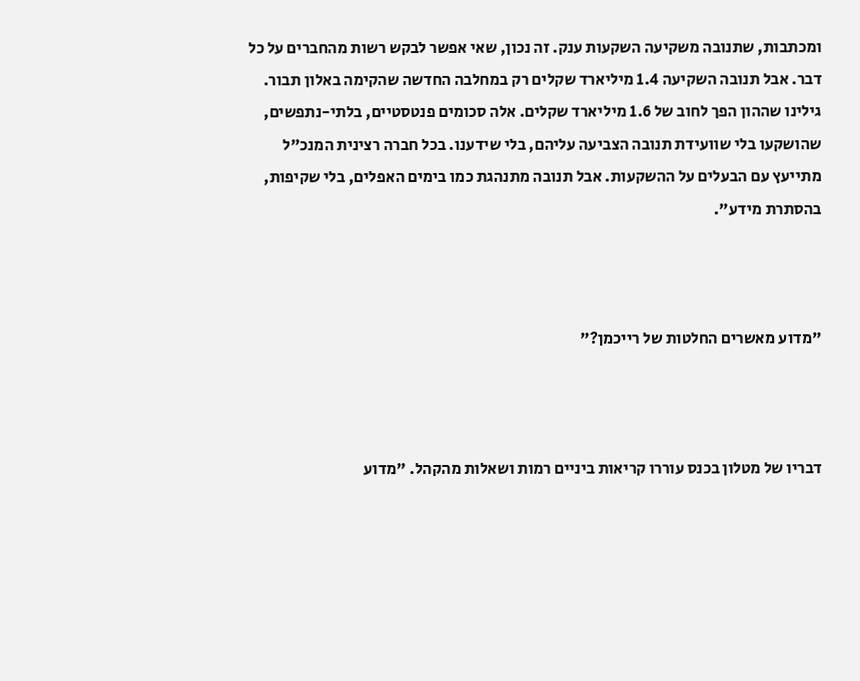ומכתבות, שתנובה משקיעה השקעות ענק. זה נכון, שאי אפשר לבקש רשות מהחברים על כל דבר. אבל תנובה השקיעה 1.4 מיליארד שקלים רק במחלבה החדשה שהקימה באלון תבור. גילינו שההון הפך לחוב של 1.6 מיליארד שקלים. אלה סכומים פנטסטיים, בלתי-נתפשים, שהושקעו בלי שוועידת תנובה הצביעה עליהם, בלי שידענו. בכל חברה רצינית המנכ"ל מתייעץ עם הבעלים על ההשקעות. אבל תנובה מתנהגת כמו בימים האפלים, בלי שקיפות, בהסתרת מידע".



"מדוע מאשרים החלטות של רייכמן?"



דבריו של מטלון בכנס עוררו קריאות ביניים רמות ושאלות מהקהל. "מדוע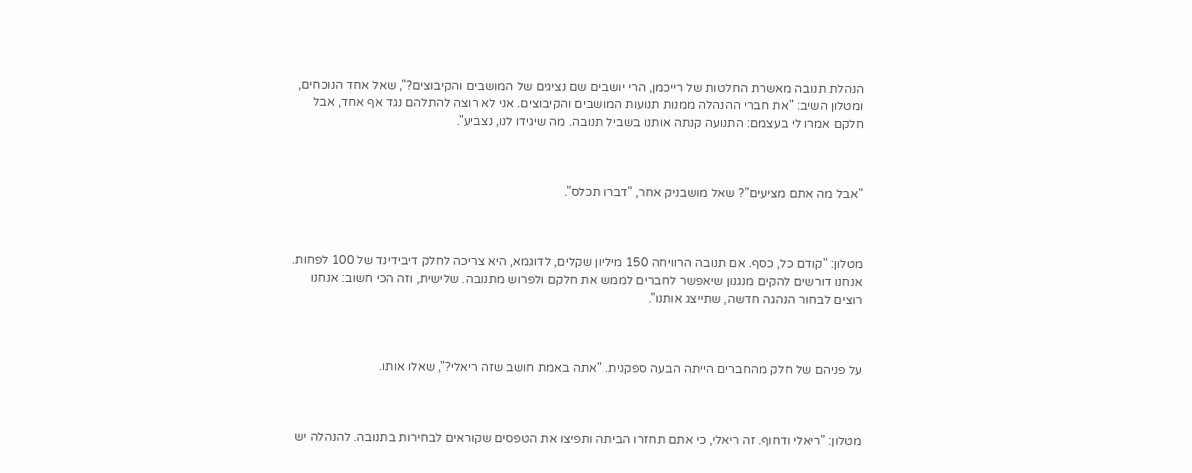הנהלת תנובה מאשרת החלטות של רייכמן, הרי יושבים שם נציגים של המושבים והקיבוצים?", שאל אחד הנוכחים, ומטלון השיב: "את חברי ההנהלה ממנות תנועות המושבים והקיבוצים. אני לא רוצה להתלהם נגד אף אחד, אבל חלקם אמרו לי בעצמם: התנועה קנתה אותנו בשביל תנובה. מה שיגידו לנו, נצביע".



"אבל מה אתם מציעים"? שאל מושבניק אחר, "דברו תכלס".



מטלון: "קודם כל, כסף. אם תנובה הרוויחה 150 מיליון שקלים, לדוגמא, היא צריכה לחלק דיבידינד של 100 לפחות. אנחנו דורשים להקים מנגנון שיאפשר לחברים לממש את חלקם ולפרוש מתנובה. שלישית, וזה הכי חשוב: אנחנו רוצים לבחור הנהגה חדשה, שתייצג אותנו".



על פניהם של חלק מהחברים הייתה הבעה ספקנית. "אתה באמת חושב שזה ריאלי?", שאלו אותו.



מטלון: "ריאלי ודחוף. זה ריאלי, כי אתם תחזרו הביתה ותפיצו את הטפסים שקוראים לבחירות בתנובה. להנהלה יש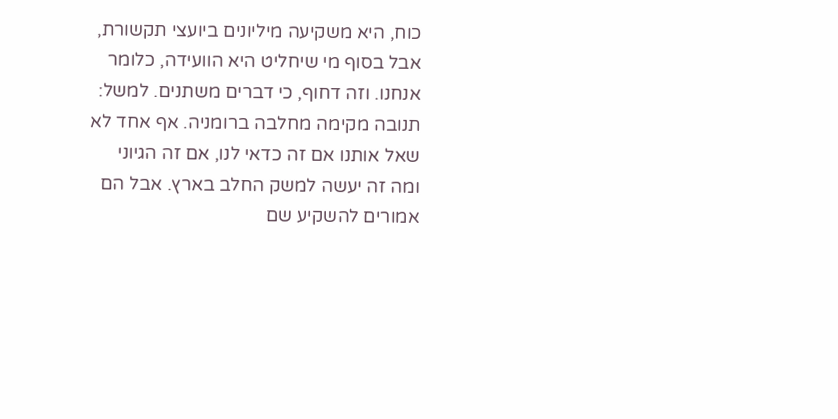כוח, היא משקיעה מיליונים ביועצי תקשורת, אבל בסוף מי שיחליט היא הוועידה, כלומר אנחנו. וזה דחוף, כי דברים משתנים. למשל: תנובה מקימה מחלבה ברומניה. אף אחד לא שאל אותנו אם זה כדאי לנו, אם זה הגיוני ומה זה יעשה למשק החלב בארץ. אבל הם אמורים להשקיע שם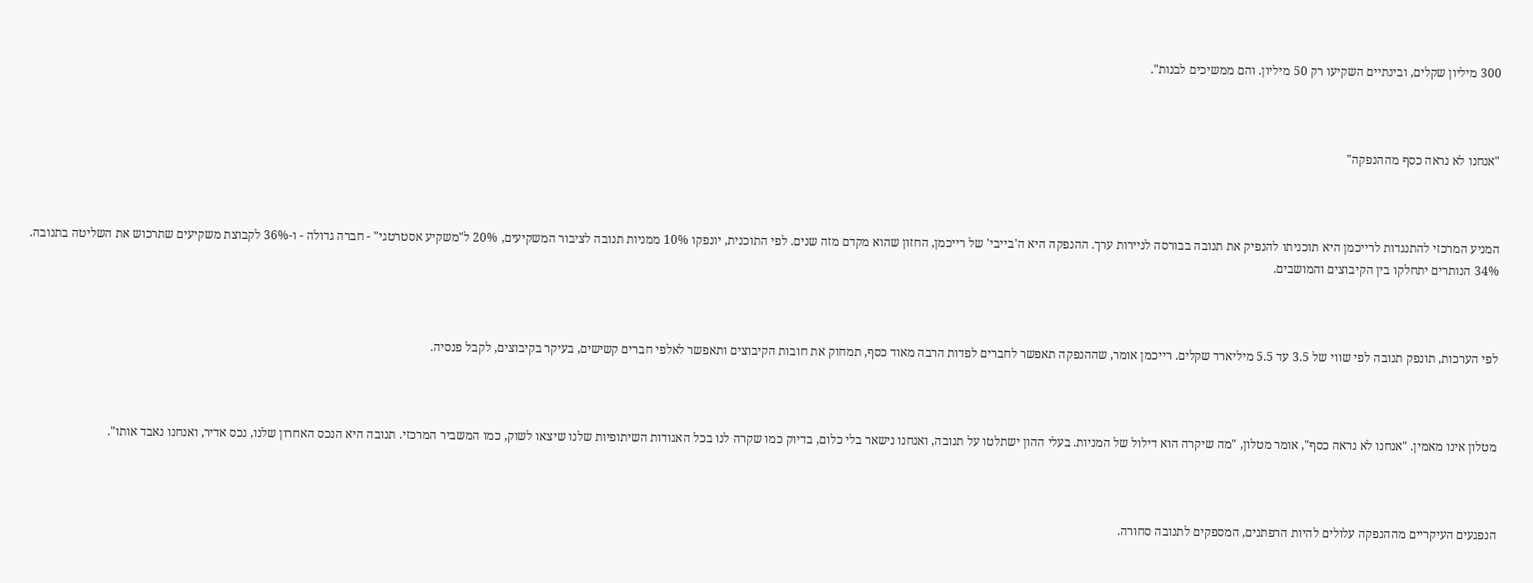300 מיליון שקלים, ובינתיים השקיעו רק 50 מיליון. והם ממשיכים לבנות".



"אנחנו לא נראה כסף מההנפקה"



המניע המרכזי להתנגדות לרייכמן היא תוכניתו להנפיק את תנובה בבורסה לניירות ערך. ההנפקה היא ה'בייבי' של רייכמן, החזון שהוא מקדם מזה שנים. לפי התוכנית, יונפקו 10% ממניות תנובה לציבור המשקיעים, 20% ל"משקיע אסטרטגי" - חברה גדולה - ו-36% לקבוצת משקיעים שתרכוש את השליטה בתנובה. 34% הנותרים יתחלקו בין הקיבוצים והמושבים.



לפי הערכות, תונפק תנובה לפי שווי של 3.5 עד 5.5 מיליארד שקלים. רייכמן אומר, שההנפקה תאפשר לחברים לפדות הרבה מאוד כסף, תמחוק את חובות הקיבוצים ותאפשר לאלפי חברים קשישים, בעיקר בקיבוצים, לקבל פנסיה.



מטלון אינו מאמין. "אנחנו לא נראה כסף", אומר מטלון, "מה שיקרה הוא דילול של המניות. בעלי ההון ישתלטו על תנובה, ואנחנו נישאר בלי כלום, בדיוק כמו שקרה לנו בכל האגודות השיתופיות שלנו שיצאו לשוק, כמו המשביר המרכזי. תנובה היא הנכס האחרון שלנו, נכס אדיר, ואנחנו נאבד אותו".



הנפגעים העיקריים מההנפקה עלולים להיות הרפתנים, המספקים לתנובה סחורה.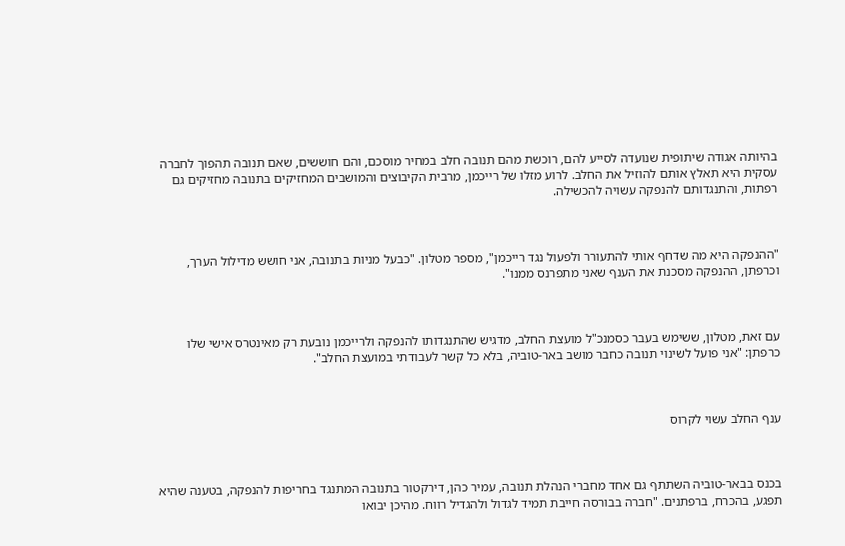בהיותה אגודה שיתופית שנועדה לסייע להם, רוכשת מהם תנובה חלב במחיר מוסכם, והם חוששים, שאם תנובה תהפוך לחברה עסקית היא תאלץ אותם להוזיל את החלב. לרוע מזלו של רייכמן, מרבית הקיבוצים והמושבים המחזיקים בתנובה מחזיקים גם רפתות, והתנגדותם להנפקה עשויה להכשילה.



"ההנפקה היא מה שדחף אותי להתעורר ולפעול נגד רייכמן", מספר מטלון. "כבעל מניות בתנובה, אני חושש מדילול הערך, וכרפתן, ההנפקה מסכנת את הענף שאני מתפרנס ממנו".



עם זאת, מטלון, ששימש בעבר כסמנכ"ל מועצת החלב, מדגיש שהתנגדותו להנפקה ולרייכמן נובעת רק מאינטרס אישי שלו כרפתן: "אני פועל לשינוי תנובה כחבר מושב באר-טוביה, בלא כל קשר לעבודתי במועצת החלב".



ענף החלב עשוי לקרוס



בכנס בבאר-טוביה השתתף גם אחד מחברי הנהלת תנובה, עמיר כהן, דירקטור בתנובה המתנגד בחריפות להנפקה, בטענה שהיא תפגע, בהכרח, ברפתנים. "חברה בבורסה חייבת תמיד לגדול ולהגדיל רווח. מהיכן יבואו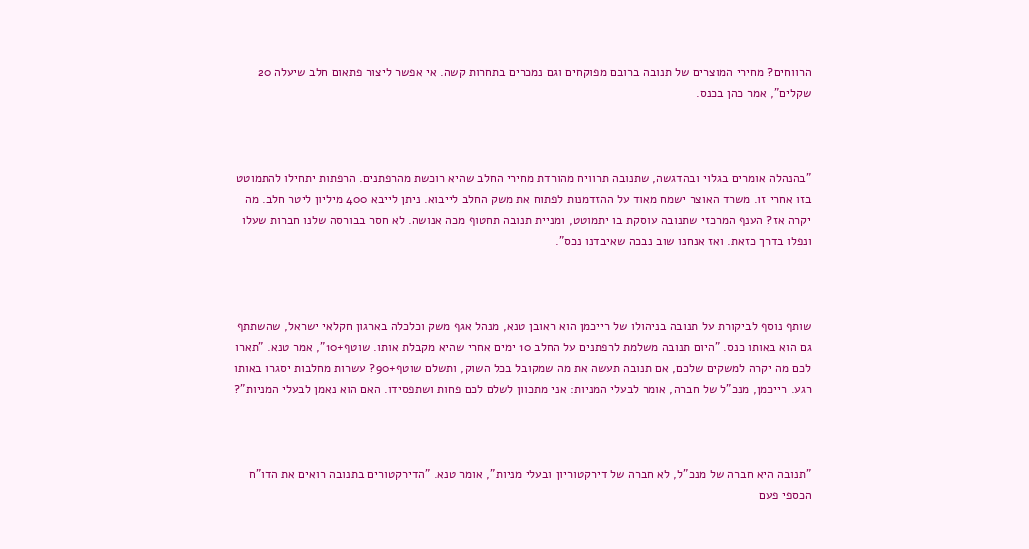הרווחים? מחירי המוצרים של תנובה ברובם מפוקחים וגם נמכרים בתחרות קשה. אי אפשר ליצור פתאום חלב שיעלה 20 שקלים", אמר כהן בכנס.



"בהנהלה אומרים בגלוי ובהדגשה, שתנובה תרוויח מהורדת מחירי החלב שהיא רוכשת מהרפתנים. הרפתות יתחילו להתמוטט בזו אחרי זו. משרד האוצר ישמח מאוד על ההזדמנות לפתוח את משק החלב לייבוא. ניתן לייבא 400 מיליון ליטר חלב. מה יקרה אז? הענף המרכזי שתנובה עוסקת בו יתמוטט, ומניית תנובה תחטוף מכה אנושה. לא חסר בבורסה שלנו חברות שעלו ונפלו בדרך כזאת. ואז אנחנו שוב נבכה שאיבדנו נכס".



שותף נוסף לביקורת על תנובה בניהולו של רייכמן הוא ראובן טנא, מנהל אגף משק וכלכלה בארגון חקלאי ישראל, שהשתתף גם הוא באותו כנס. "היום תנובה משלמת לרפתנים על החלב 10 ימים אחרי שהיא מקבלת אותו. שוטף+10", אמר טנא. "תארו לכם מה יקרה למשקים שלכם, אם תנובה תעשה את מה שמקובל בכל השוק, ותשלם שוטף+90? עשרות מחלבות יסגרו באותו רגע. רייכמן, מנכ"ל של חברה, אומר לבעלי המניות: אני מתכוון לשלם לכם פחות ושתפסידו. האם הוא נאמן לבעלי המניות"?



"תנובה היא חברה של מנכ"ל, לא חברה של דירקטוריון ובעלי מניות", אומר טנא. "הדירקטורים בתנובה רואים את הדו"ח הכספי פעם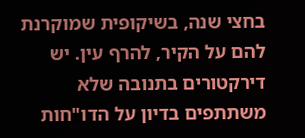בחצי שנה, בשיקופית שמוקרנת להם על הקיר, להרף עין. יש דירקטורים בתנובה שלא משתתפים בדיון על הדו"חות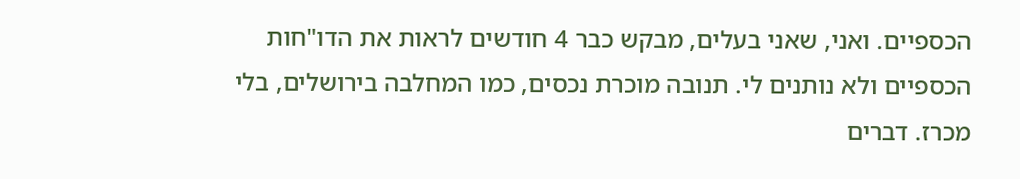הכספיים. ואני, שאני בעלים, מבקש כבר 4 חודשים לראות את הדו"חות הכספיים ולא נותנים לי. תנובה מוכרת נכסים, כמו המחלבה בירושלים, בלי מכרז. דברים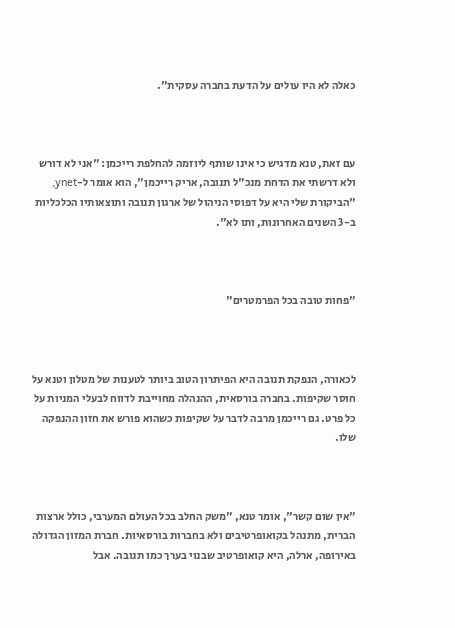כאלה לא היו עולים על הדעת בחברה עסקית".



עם זאת, טנא מדגיש כי אינו שותף ליוזמה להחלפת רייכמן: "אני לא דורש ולא דרשתי את הדחת מנכ"ל תנובה, אריק רייכמן", הוא אומר ל-ynet, "הביקורת שלי היא על דפוסי הניהול של ארגון תנובה ותוצאותיו הכלכליות ב-3 השנים האחרונות, ותו לא".



"פחות טובה בכל הפרמטרים"



לכאורה, הנפקת תנובה היא הפיתרון הטוב ביותר לטענות של מטלון וטנא על חוסר שקיפות. בחברה בורסאית, ההנהלה מחוייבת לדווח לבעלי המניות על כל פרט. גם רייכמן מרבה לדבר על שקיפות כשהוא פורש את חזון ההנפקה שלו.



"אין שום קשר", אומר טנא, "משק החלב בכל העולם המערבי, כולל ארצות הברית, מתנהל בקואופרטיבים ולא בחברות בורסאיות. חברת המזון הגדולה באירופה, ארלה, היא קואופרטיב שבנוי בערך כמו תנובה. אבל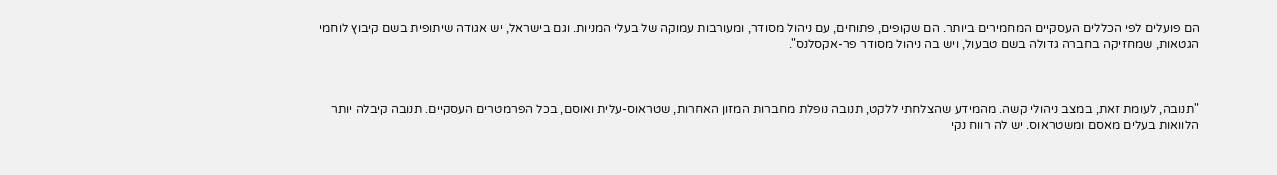הם פועלים לפי הכללים העסקיים המחמירים ביותר. הם שקופים, פתוחים, עם ניהול מסודר, ומעורבות עמוקה של בעלי המניות. וגם בישראל, יש אגודה שיתופית בשם קיבוץ לוחמי הגטאות, שמחזיקה בחברה גדולה בשם טבעול, ויש בה ניהול מסודר פר-אקסלנס".



"תנובה, לעומת זאת, במצב ניהולי קשה. מהמידע שהצלחתי ללקט, תנובה נופלת מחברות המזון האחרות, שטראוס-עלית ואוסם, בכל הפרמטרים העסקיים. תנובה קיבלה יותר הלוואות בעלים מאסם ומשטראוס. יש לה רווח נקי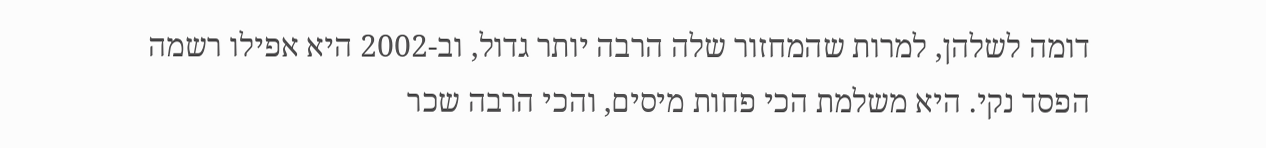דומה לשלהן, למרות שהמחזור שלה הרבה יותר גדול, וב-2002 היא אפילו רשמה הפסד נקי. היא משלמת הכי פחות מיסים, והכי הרבה שכר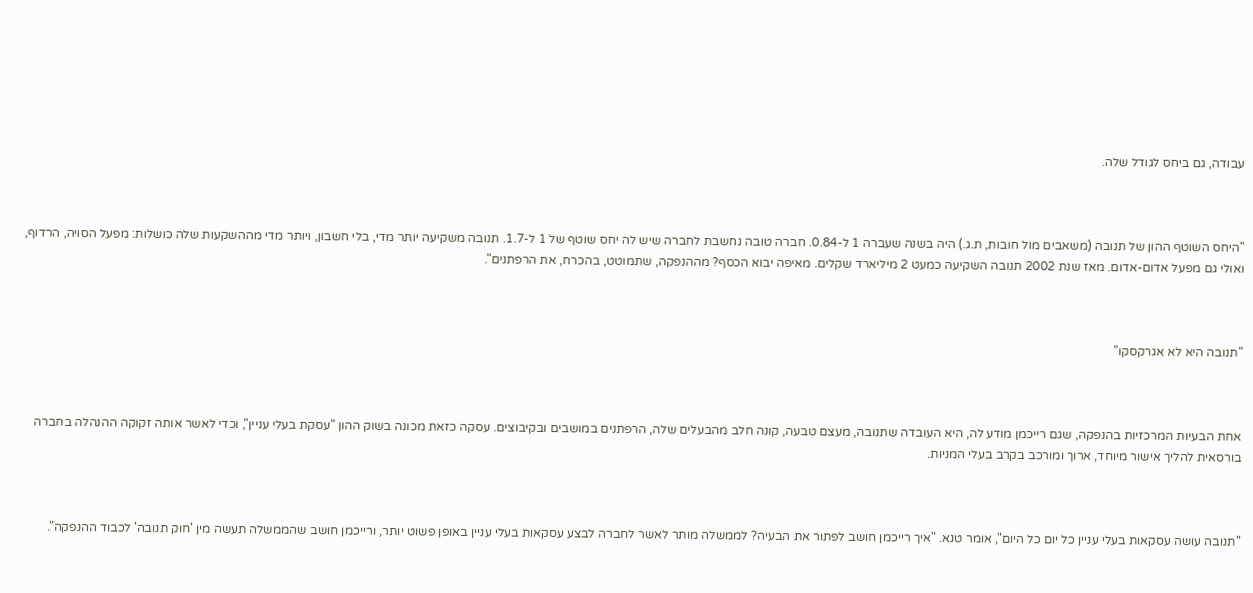עבודה, גם ביחס לגודל שלה.



"היחס השוטף ההון של תנובה (משאבים מול חובות, ת.ג.) היה בשנה שעברה 1 ל-0.84. חברה טובה נחשבת לחברה שיש לה יחס שוטף של 1 ל-1.7. תנובה משקיעה יותר מדי, בלי חשבון, ויותר מדי מההשקעות שלה כושלות: מפעל הסויה, הרדוף, ואולי גם מפעל אדום-אדום. מאז שנת 2002 תנובה השקיעה כמעט 2 מיליארד שקלים. מאיפה יבוא הכסף? מההנפקה, שתמוטט, בהכרח, את הרפתנים".



"תנובה היא לא אגרקסקו"



אחת הבעיות המרכזיות בהנפקה, שגם רייכמן מודע לה, היא העובדה שתנובה, מעצם טבעה, קונה חלב מהבעלים שלה, הרפתנים במושבים ובקיבוצים. עסקה כזאת מכונה בשוק ההון "עסקת בעלי עניין", וכדי לאשר אותה זקוקה ההנהלה בחברה בורסאית להליך אישור מיוחד, ארוך ומורכב בקרב בעלי המניות.



"תנובה עושה עסקאות בעלי עניין כל יום כל היום", אומר טנא. "איך רייכמן חושב לפתור את הבעיה? לממשלה מותר לאשר לחברה לבצע עסקאות בעלי עניין באופן פשוט יותר, ורייכמן חושב שהממשלה תעשה מין 'חוק תנובה' לכבוד ההנפקה".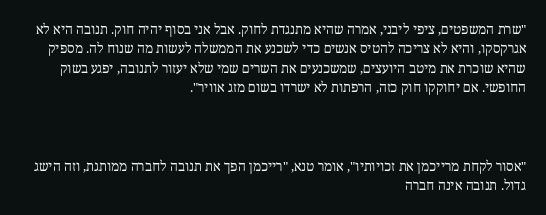"שרת המשפטים, ציפי ליבני, אמרה שהיא מתנגדת לחוק. אבל אני בסוף יהיה חוק. תנובה היא לא אגרקסקו, והיא לא צריכה להטיס אנשים כדי לשכנע את הממשלה לעשות מה שנוח לה. מספיק שהיא שוכרת את מיטב היועצים, שמשכנעים את השרים שמי שלא יעזור לתנובה, יפגע בשוק החופשי. אם יחוקקו חוק כזה, הרפתות לא ישרדו בשום מזג אוויר".



"אסור לקחת מרייכמן את זכויותיו", אומר טנא, "רייכמן הפך את תנובה לחברה ממותגת, וזה הישג גדול. תנובה אינה חברה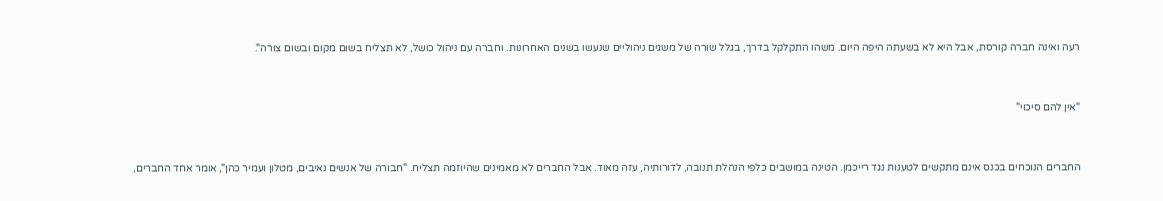רעה ואינה חברה קורסת, אבל היא לא בשעתה היפה היום. משהו התקלקל בדרך, בגלל שורה של משגים ניהוליים שנעשו בשנים האחרונות. וחברה עם ניהול כושל, לא תצליח בשום מקום ובשום צורה".



"אין להם סיכוי"



החברים הנוכחים בכנס אינם מתקשים לטענות נגד רייכמן. הטינה במושבים כלפי הנהלת תנובה, לדורותיה, עזה מאוד. אבל החברים לא מאמינים שהיוזמה תצליח. "חבורה של אנשים נאיבים, מטלון ועמיר כהן", אומר אחד החברים,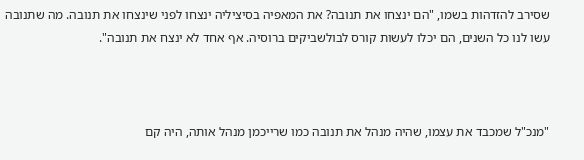שסירב להזדהות בשמו, "הם ינצחו את תנובה? את המאפיה בסיציליה ינצחו לפני שינצחו את תנובה. מה שתנובה עשו לנו כל השנים, הם יכלו לעשות קורס לבולשביקים ברוסיה. אף אחד לא ינצח את תנובה".



"מנכ"ל שמכבד את עצמו, שהיה מנהל את תנובה כמו שרייכמן מנהל אותה, היה קם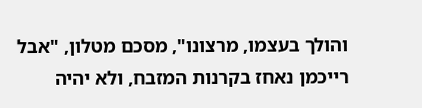והולך בעצמו, מרצונו", מסכם מטלון, "אבל רייכמן נאחז בקרנות המזבח, ולא יהיה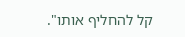קל להחליף אותו".